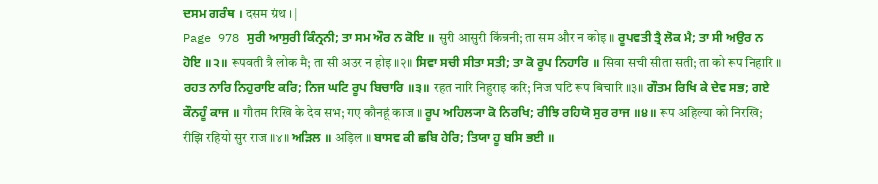ਦਸਮ ਗਰੰਥ । दसम ग्रंथ । |
Page 978 ਸੁਰੀ ਆਸੁਰੀ ਕਿੰਨ੍ਰਨੀ; ਤਾ ਸਮ ਔਰ ਨ ਕੋਇ ॥ सुरी आसुरी किंन्रनी; ता सम और न कोइ ॥ ਰੂਪਵਤੀ ਤ੍ਰੈ ਲੋਕ ਮੈ; ਤਾ ਸੀ ਅਉਰ ਨ ਹੋਇ ॥੨॥ रूपवती त्रै लोक मै; ता सी अउर न होइ ॥२॥ ਸਿਵਾ ਸਚੀ ਸੀਤਾ ਸਤੀ; ਤਾ ਕੋ ਰੂਪ ਨਿਹਾਰਿ ॥ सिवा सची सीता सती; ता को रूप निहारि ॥ ਰਹਤ ਨਾਰਿ ਨਿਹੁਰਾਇ ਕਰਿ; ਨਿਜ ਘਟਿ ਰੂਪ ਬਿਚਾਰਿ ॥੩॥ रहत नारि निहुराइ करि; निज घटि रूप बिचारि ॥३॥ ਗੌਤਮ ਰਿਖਿ ਕੇ ਦੇਵ ਸਭ; ਗਏ ਕੌਨਹੂੰ ਕਾਜ ॥ गौतम रिखि के देव सभ; गए कौनहूं काज ॥ ਰੂਪ ਅਹਿਲ੍ਯਾ ਕੋ ਨਿਰਖਿ; ਰੀਝਿ ਰਹਿਯੋ ਸੁਰ ਰਾਜ ॥੪॥ रूप अहिल्या को निरखि; रीझि रहियो सुर राज ॥४॥ ਅੜਿਲ ॥ अड़िल ॥ ਬਾਸਵ ਕੀ ਛਬਿ ਹੇਰਿ; ਤਿਯਾ ਹੂ ਬਸਿ ਭਈ ॥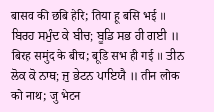बासव की छबि हेरि; तिया हू बसि भई ॥ ਬਿਰਹ ਸਮੁੰਦ ਕੇ ਬੀਚ; ਬੂਡਿ ਸਭ ਹੀ ਗਈ ॥ बिरह समुंद के बीच; बूडि सभ ही गई ॥ ਤੀਨ ਲੋਕ ਕੋ ਨਾਥ; ਜੁ ਭੇਟਨ ਪਾਇਯੈ ॥ तीन लोक को नाथ; जु भेटन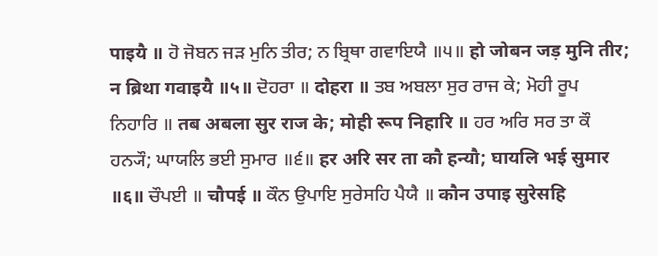पाइयै ॥ ਹੋ ਜੋਬਨ ਜੜ ਮੁਨਿ ਤੀਰ; ਨ ਬ੍ਰਿਥਾ ਗਵਾਇਯੈ ॥੫॥ हो जोबन जड़ मुनि तीर; न ब्रिथा गवाइयै ॥५॥ ਦੋਹਰਾ ॥ दोहरा ॥ ਤਬ ਅਬਲਾ ਸੁਰ ਰਾਜ ਕੇ; ਮੋਹੀ ਰੂਪ ਨਿਹਾਰਿ ॥ तब अबला सुर राज के; मोही रूप निहारि ॥ ਹਰ ਅਰਿ ਸਰ ਤਾ ਕੌ ਹਨ੍ਯੌ; ਘਾਯਲਿ ਭਈ ਸੁਮਾਰ ॥੬॥ हर अरि सर ता कौ हन्यौ; घायलि भई सुमार ॥६॥ ਚੌਪਈ ॥ चौपई ॥ ਕੌਨ ਉਪਾਇ ਸੁਰੇਸਹਿ ਪੈਯੈ ॥ कौन उपाइ सुरेसहि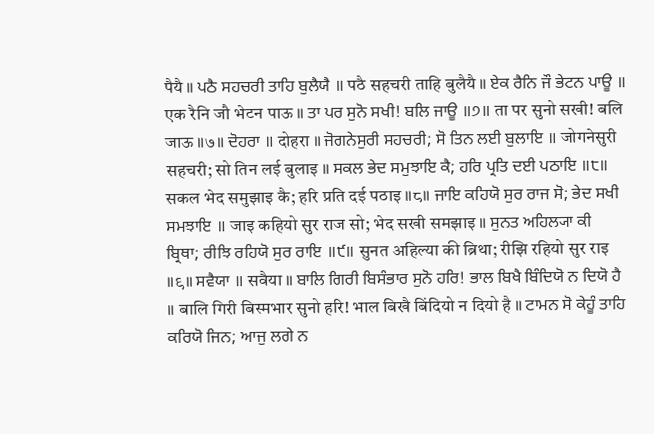पैयै ॥ ਪਠੈ ਸਹਚਰੀ ਤਾਹਿ ਬੁਲੈਯੈ ॥ पठै सहचरी ताहि बुलैयै ॥ ਏਕ ਰੈਨਿ ਜੌ ਭੇਟਨ ਪਾਊ ॥ एक रैनि जौ भेटन पाऊ ॥ ਤਾ ਪਰ ਸੁਨੋ ਸਖੀ! ਬਲਿ ਜਾਊ ॥੭॥ ता पर सुनो सखी! बलि जाऊ ॥७॥ ਦੋਹਰਾ ॥ दोहरा ॥ ਜੋਗਨੇਸੁਰੀ ਸਹਚਰੀ; ਸੋ ਤਿਨ ਲਈ ਬੁਲਾਇ ॥ जोगनेसुरी सहचरी; सो तिन लई बुलाइ ॥ ਸਕਲ ਭੇਦ ਸਮੁਝਾਇ ਕੈ; ਹਰਿ ਪ੍ਰਤਿ ਦਈ ਪਠਾਇ ॥੮॥ सकल भेद समुझाइ कै; हरि प्रति दई पठाइ ॥८॥ ਜਾਇ ਕਹਿਯੋ ਸੁਰ ਰਾਜ ਸੋ; ਭੇਦ ਸਖੀ ਸਮਝਾਇ ॥ जाइ कहियो सुर राज सो; भेद सखी समझाइ ॥ ਸੁਨਤ ਅਹਿਲ੍ਯਾ ਕੀ ਬ੍ਰਿਥਾ; ਰੀਝਿ ਰਹਿਯੋ ਸੁਰ ਰਾਇ ॥੯॥ सुनत अहिल्या की ब्रिथा; रीझि रहियो सुर राइ ॥९॥ ਸਵੈਯਾ ॥ सवैया ॥ ਬਾਲਿ ਗਿਰੀ ਬਿਸੰਭਾਰ ਸੁਨੋ ਹਰਿ! ਭਾਲ ਬਿਖੈ ਬਿੰਦਿਯੋ ਨ ਦਿਯੋ ਹੈ ॥ बालि गिरी बिस्मभार सुनो हरि! भाल बिखै बिंदियो न दियो है ॥ ਟਾਮਨ ਸੋ ਕੇਹੂੰ ਤਾਹਿ ਕਰਿਯੋ ਜਿਨ; ਆਜੁ ਲਗੇ ਨ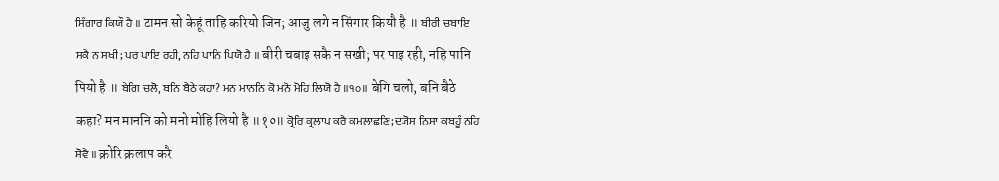ਸਿੰਗਾਰ ਕਿਯੌ ਹੈ ॥ टामन सो केहूं ताहि करियो जिन; आजु लगे न सिंगार कियौ है ॥ ਬੀਰੀ ਚਬਾਇ ਸਕੈ ਨ ਸਖੀ; ਪਰ ਪਾਇ ਰਹੀ, ਨਹਿ ਪਾਨਿ ਪਿਯੋ ਹੈ ॥ बीरी चबाइ सकै न सखी; पर पाइ रही, नहि पानि पियो है ॥ ਬੇਗਿ ਚਲੋ, ਬਨਿ ਬੈਠੇ ਕਹਾ? ਮਨ ਮਾਨਨਿ ਕੋ ਮਨੋ ਮੋਹਿ ਲਿਯੋ ਹੈ ॥੧੦॥ बेगि चलो, बनि बैठे कहा? मन माननि को मनो मोहि लियो है ॥१०॥ ਕ੍ਰੋਰਿ ਕ੍ਰਲਾਪ ਕਰੈ ਕਮਲਾਛਣਿ; ਦ੍ਯੋਸ ਨਿਸਾ ਕਬਹੂੰ ਨਹਿ ਸੋਵੈ ॥ क्रोरि क्रलाप करै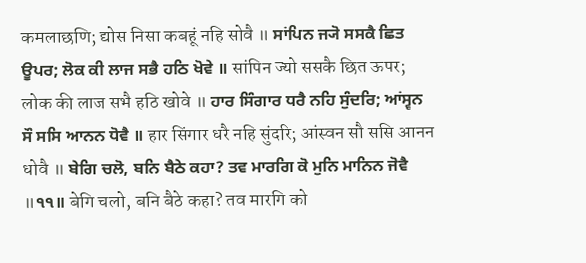कमलाछणि; द्योस निसा कबहूं नहि सोवै ॥ ਸਾਂਪਿਨ ਜ੍ਯੋ ਸਸਕੈ ਛਿਤ ਊਪਰ; ਲੋਕ ਕੀ ਲਾਜ ਸਭੈ ਹਠਿ ਖੋਵੇ ॥ सांपिन ज्यो ससकै छित ऊपर; लोक की लाज सभै हठि खोवे ॥ ਹਾਰ ਸਿੰਗਾਰ ਧਰੈ ਨਹਿ ਸੁੰਦਰਿ; ਆਂਸ੍ਵਨ ਸੌ ਸਸਿ ਆਨਨ ਧੋਵੈ ॥ हार सिंगार धरै नहि सुंदरि; आंस्वन सौ ससि आनन धोवै ॥ ਬੇਗਿ ਚਲੋ, ਬਨਿ ਬੈਠੇ ਕਹਾ? ਤਵ ਮਾਰਗਿ ਕੋ ਮੁਨਿ ਮਾਨਿਨ ਜੋਵੈ ॥੧੧॥ बेगि चलो, बनि बैठे कहा? तव मारगि को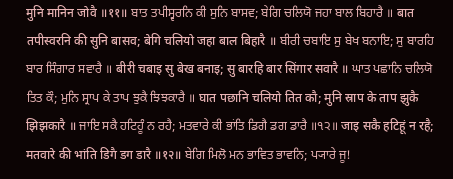मुनि मानिन जोवै ॥११॥ ਬਾਤ ਤਪੀਸ੍ਵਰਨਿ ਕੀ ਸੁਨਿ ਬਾਸਵ; ਬੇਗਿ ਚਲਿਯੋ ਜਹਾ ਬਾਲ ਬਿਹਾਰੈ ॥ बात तपीस्वरनि की सुनि बासव; बेगि चलियो जहा बाल बिहारै ॥ ਬੀਰੀ ਚਬਾਇ ਸੁ ਬੇਖ ਬਨਾਇ; ਸੁ ਬਾਰਹਿ ਬਾਰ ਸਿੰਗਾਰ ਸਵਾਰੈ ॥ बीरी चबाइ सु बेख बनाइ; सु बारहि बार सिंगार सवारै ॥ ਘਾਤ ਪਛਾਨਿ ਚਲਿਯੋ ਤਿਤ ਕੌ; ਮੁਨਿ ਸ੍ਰਾਪ ਕੇ ਤਾਪ ਝੁਕੈ ਝਿਝਕਾਰੈ ॥ घात पछानि चलियो तित कौ; मुनि स्राप के ताप झुकै झिझकारै ॥ ਜਾਇ ਸਕੈ ਹਟਿਹੂੰ ਨ ਰਹੈ; ਮਤਵਾਰੇ ਕੀ ਭਾਂਤਿ ਡਿਗੈ ਡਗ ਡਾਰੈ ॥੧੨॥ जाइ सकै हटिहूं न रहै; मतवारे की भांति डिगै डग डारै ॥१२॥ ਬੇਗਿ ਮਿਲੋ ਮਨ ਭਾਵਿਤ ਭਾਵਨਿ; ਪ੍ਯਾਰੇ ਜੂ!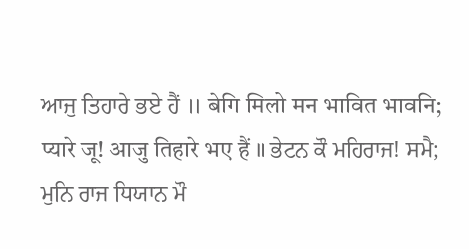ਆਜੁ ਤਿਹਾਰੇ ਭਏ ਹੈਂ ॥ बेगि मिलो मन भावित भावनि; प्यारे जू! आजु तिहारे भए हैं ॥ ਭੇਟਨ ਕੌ ਮਹਿਰਾਜ! ਸਮੈ; ਮੁਨਿ ਰਾਜ ਧਿਯਾਨ ਮੌ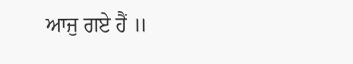ਆਜੁ ਗਏ ਹੈਂ ॥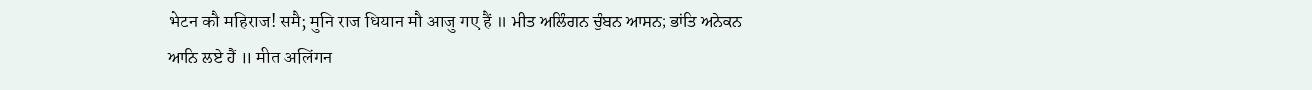भेटन कौ महिराज! समै; मुनि राज धियान मौ आजु गए हैं ॥ ਮੀਤ ਅਲਿੰਗਨ ਚੁੰਬਨ ਆਸਨ; ਭਾਂਤਿ ਅਨੇਕਨ ਆਨਿ ਲਏ ਹੈਂ ॥ मीत अलिंगन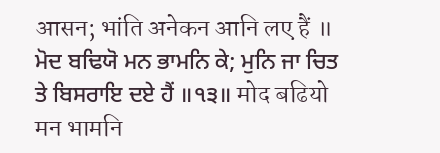आसन; भांति अनेकन आनि लए हैं ॥ ਮੋਦ ਬਢਿਯੋ ਮਨ ਭਾਮਨਿ ਕੇ; ਮੁਨਿ ਜਾ ਚਿਤ ਤੇ ਬਿਸਰਾਇ ਦਏ ਹੈਂ ॥੧੩॥ मोद बढियो मन भामनि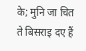के; मुनि जा चित ते बिसराइ दए हैं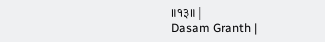॥१३॥ |
Dasam Granth |